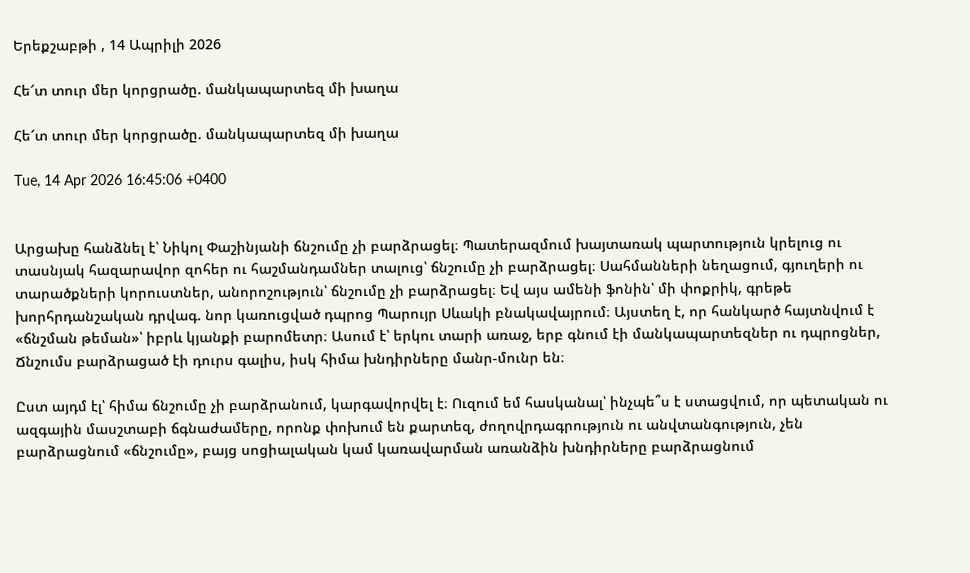Երեքշաբթի , 14 Ապրիլի 2026

Հե՜տ տուր մեր կորցրածը. մանկապարտեզ մի խաղա

Հե՜տ տուր մեր կորցրածը. մանկապարտեզ մի խաղա

Tue, 14 Apr 2026 16:45:06 +0400


Արցախը հանձնել է՝ Նիկոլ Փաշինյանի ճնշումը չի բարձրացել։ Պատերազմում խայտառակ պարտություն կրելուց ու տասնյակ հազարավոր զոհեր ու հաշմանդամներ տալուց՝ ճնշումը չի բարձրացել։ Սահմանների նեղացում, գյուղերի ու տարածքների կորուստներ, անորոշություն՝ ճնշումը չի բարձրացել։ Եվ այս ամենի ֆոնին՝ մի փոքրիկ, գրեթե խորհրդանշական դրվագ. նոր կառուցված դպրոց Պարույր Սևակի բնակավայրում։ Այստեղ է, որ հանկարծ հայտնվում է «ճնշման թեման»՝ իբրև կյանքի բարոմետր։ Ասում է՝ երկու տարի առաջ, երբ գնում էի մանկապարտեզներ ու դպրոցներ, Ճնշումս բարձրացած էի դուրս գալիս, իսկ հիմա խնդիրները մանր-մունր են։

Ըստ այդմ էլ՝ հիմա ճնշումը չի բարձրանում, կարգավորվել է։ Ուզում եմ հասկանալ՝ ինչպե՞ս է ստացվում, որ պետական ու ազգային մասշտաբի ճգնաժամերը, որոնք փոխում են քարտեզ, ժողովրդագրություն ու անվտանգություն, չեն բարձրացնում «ճնշումը», բայց սոցիալական կամ կառավարման առանձին խնդիրները բարձրացնում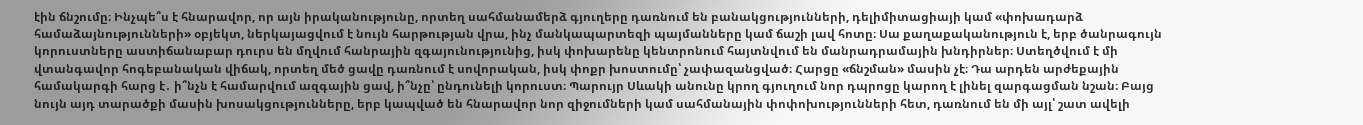էին ճնշումը։ Ինչպե՞ս է հնարավոր, որ այն իրականությունը, որտեղ սահմանամերձ գյուղերը դառնում են բանակցությունների, դելիմիտացիայի կամ «փոխադարձ համաձայնությունների» օբյեկտ, ներկայացվում է նույն հարթության վրա, ինչ մանկապարտեզի պայմանները կամ ճաշի լավ հոտը։ Սա քաղաքականություն է, երբ ծանրագույն կորուստները աստիճանաբար դուրս են մղվում հանրային զգայունությունից, իսկ փոխարենը կենտրոնում հայտնվում են մանրադրամային խնդիրներ։ Ստեղծվում է մի վտանգավոր հոգեբանական վիճակ, որտեղ մեծ ցավը դառնում է սովորական, իսկ փոքր խոստումը՝ չափազանցված։ Հարցը «ճնշման» մասին չէ։ Դա արդեն արժեքային համակարգի հարց է․ ի՞նչն է համարվում ազգային ցավ, ի՞նչը՝ ընդունելի կորուստ։ Պարույր Սևակի անունը կրող գյուղում նոր դպրոցը կարող է լինել զարգացման նշան։ Բայց նույն այդ տարածքի մասին խոսակցությունները, երբ կապված են հնարավոր նոր զիջումների կամ սահմանային փոփոխությունների հետ, դառնում են մի այլ՝ շատ ավելի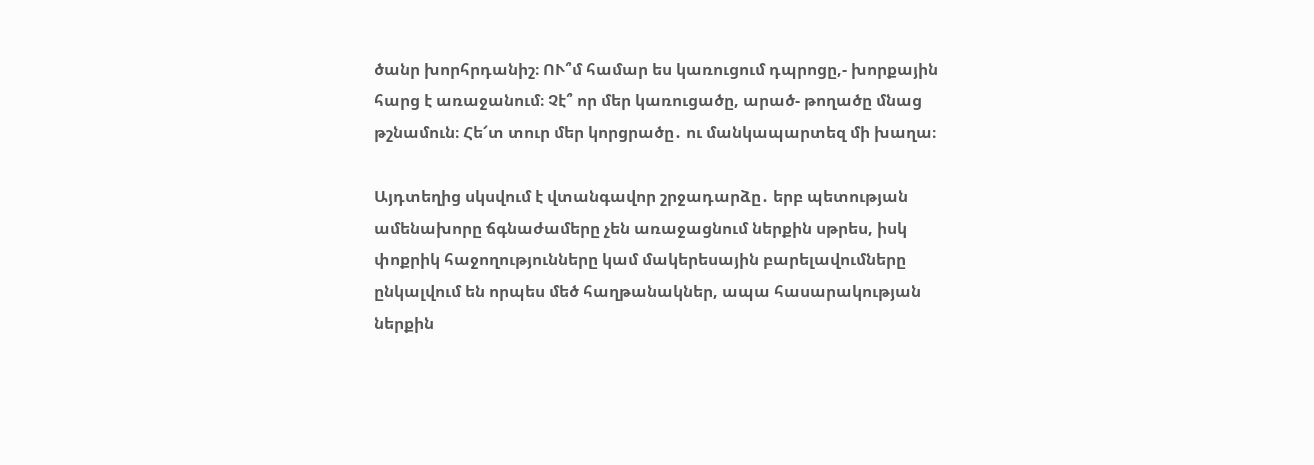ծանր խորհրդանիշ։ ՈՒ՞մ համար ես կառուցում դպրոցը,- խորքային հարց է առաջանում։ Չէ՞ որ մեր կառուցածը, արած- թողածը մնաց թշնամուն։ Հե՜տ տուր մեր կորցրածը․ ու մանկապարտեզ մի խաղա։

Այդտեղից սկսվում է վտանգավոր շրջադարձը․ երբ պետության ամենախորը ճգնաժամերը չեն առաջացնում ներքին սթրես, իսկ փոքրիկ հաջողությունները կամ մակերեսային բարելավումները ընկալվում են որպես մեծ հաղթանակներ, ապա հասարակության ներքին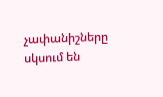չափանիշները սկսում են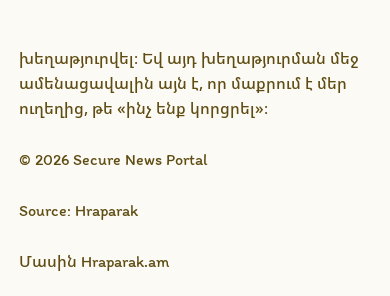խեղաթյուրվել։ Եվ այդ խեղաթյուրման մեջ ամենացավալին այն է, որ մաքրում է մեր ուղեղից, թե «ինչ ենք կորցրել»։

© 2026 Secure News Portal

Source: Hraparak

Մասին Hraparak.am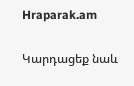Hraparak.am

Կարդացեք նաև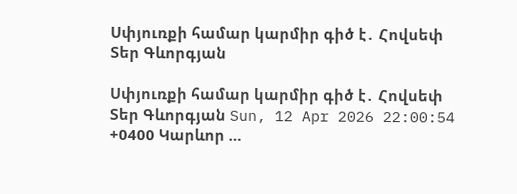Սփյուռքի համար կարմիր գիծ է․ Հովսեփ Տեր Գևորգյան

Սփյուռքի համար կարմիր գիծ է․ Հովսեփ Տեր Գևորգյան Sun, 12 Apr 2026 22:00:54 +0400 Կարևոր …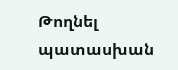Թողնել պատասխան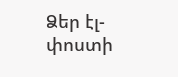Ձեր էլ-փոստի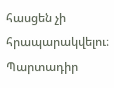հասցեն չի հրապարակվելու։ Պարտադիր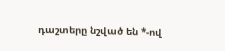դաշտերը նշված են *-ով